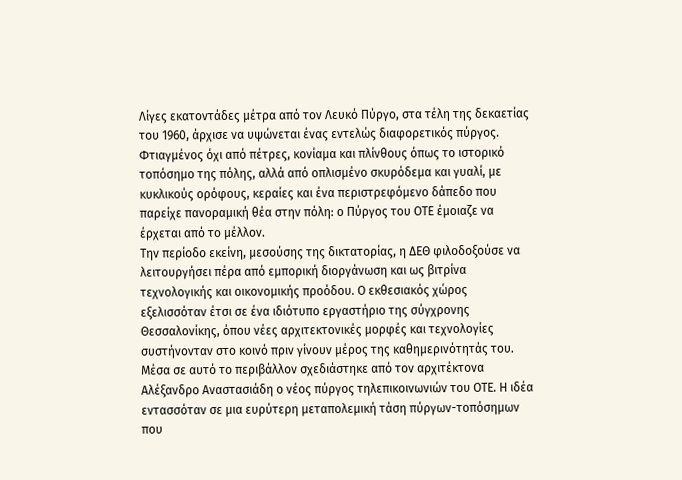Λίγες εκατοντάδες μέτρα από τον Λευκό Πύργο, στα τέλη της δεκαετίας του 1960, άρχισε να υψώνεται ένας εντελώς διαφορετικός πύργος. Φτιαγμένος όχι από πέτρες, κονίαμα και πλίνθους όπως το ιστορικό τοπόσημο της πόλης, αλλά από οπλισμένο σκυρόδεμα και γυαλί, με κυκλικούς ορόφους, κεραίες και ένα περιστρεφόμενο δάπεδο που παρείχε πανοραμική θέα στην πόλη: ο Πύργος του ΟΤΕ έμοιαζε να έρχεται από το μέλλον.
Την περίοδο εκείνη, μεσούσης της δικτατορίας, η ΔΕΘ φιλοδοξούσε να λειτουργήσει πέρα από εμπορική διοργάνωση και ως βιτρίνα τεχνολογικής και οικονομικής προόδου. Ο εκθεσιακός χώρος εξελισσόταν έτσι σε ένα ιδιότυπο εργαστήριο της σύγχρονης Θεσσαλονίκης, όπου νέες αρχιτεκτονικές μορφές και τεχνολογίες συστήνονταν στο κοινό πριν γίνουν μέρος της καθημερινότητάς του.
Μέσα σε αυτό το περιβάλλον σχεδιάστηκε από τον αρχιτέκτονα Αλέξανδρο Αναστασιάδη ο νέος πύργος τηλεπικοινωνιών του ΟΤΕ. Η ιδέα εντασσόταν σε μια ευρύτερη μεταπολεμική τάση πύργων-τοπόσημων που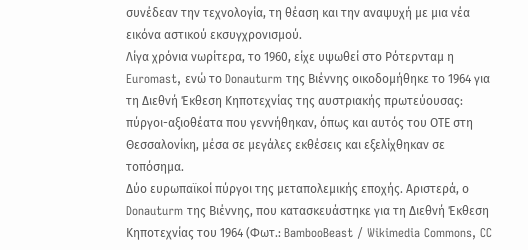συνέδεαν την τεχνολογία, τη θέαση και την αναψυχή με μια νέα εικόνα αστικού εκσυγχρονισμού.
Λίγα χρόνια νωρίτερα, το 1960, είχε υψωθεί στο Ρότερνταμ η Euromast, ενώ το Donauturm της Βιέννης οικοδομήθηκε το 1964 για τη Διεθνή Έκθεση Κηποτεχνίας της αυστριακής πρωτεύουσας: πύργοι-αξιοθέατα που γεννήθηκαν, όπως και αυτός του ΟΤΕ στη Θεσσαλονίκη, μέσα σε μεγάλες εκθέσεις και εξελίχθηκαν σε τοπόσημα.
Δύο ευρωπαϊκοί πύργοι της μεταπολεμικής εποχής. Αριστερά, ο Donauturm της Βιέννης, που κατασκευάστηκε για τη Διεθνή Έκθεση Κηποτεχνίας του 1964 (Φωτ.: BambooBeast / Wikimedia Commons, CC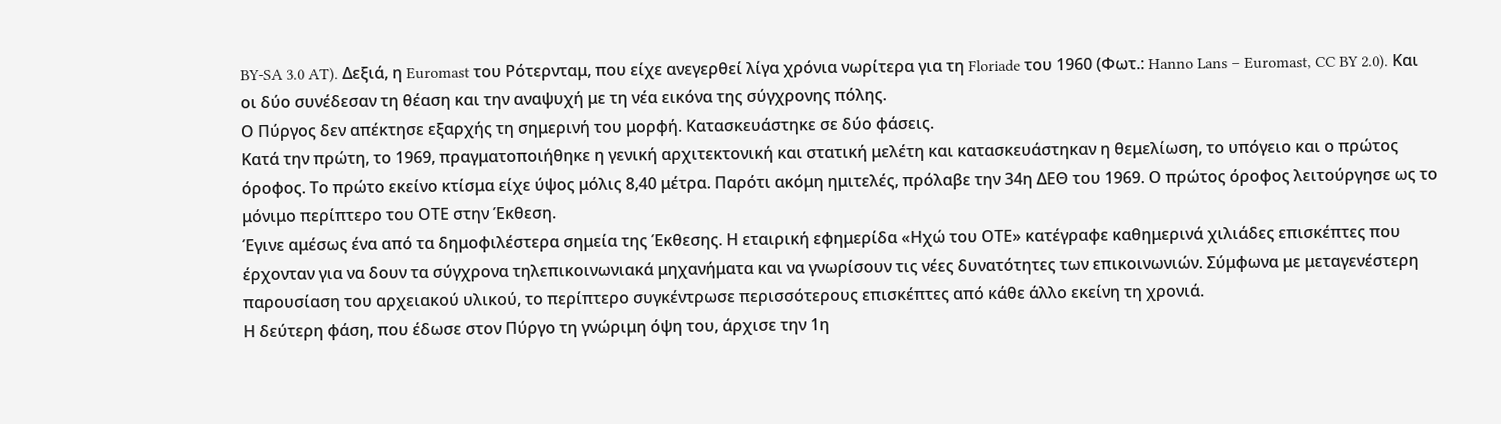BY-SA 3.0 AT). Δεξιά, η Euromast του Ρότερνταμ, που είχε ανεγερθεί λίγα χρόνια νωρίτερα για τη Floriade του 1960 (Φωτ.: Hanno Lans – Euromast, CC BY 2.0). Και οι δύο συνέδεσαν τη θέαση και την αναψυχή με τη νέα εικόνα της σύγχρονης πόλης.
Ο Πύργος δεν απέκτησε εξαρχής τη σημερινή του μορφή. Κατασκευάστηκε σε δύο φάσεις.
Κατά την πρώτη, το 1969, πραγματοποιήθηκε η γενική αρχιτεκτονική και στατική μελέτη και κατασκευάστηκαν η θεμελίωση, το υπόγειο και ο πρώτος όροφος. Το πρώτο εκείνο κτίσμα είχε ύψος μόλις 8,40 μέτρα. Παρότι ακόμη ημιτελές, πρόλαβε την 34η ΔΕΘ του 1969. Ο πρώτος όροφος λειτούργησε ως το μόνιμο περίπτερο του ΟΤΕ στην Έκθεση.
Έγινε αμέσως ένα από τα δημοφιλέστερα σημεία της Έκθεσης. Η εταιρική εφημερίδα «Ηχώ του ΟΤΕ» κατέγραφε καθημερινά χιλιάδες επισκέπτες που έρχονταν για να δουν τα σύγχρονα τηλεπικοινωνιακά μηχανήματα και να γνωρίσουν τις νέες δυνατότητες των επικοινωνιών. Σύμφωνα με μεταγενέστερη παρουσίαση του αρχειακού υλικού, το περίπτερο συγκέντρωσε περισσότερους επισκέπτες από κάθε άλλο εκείνη τη χρονιά.
Η δεύτερη φάση, που έδωσε στον Πύργο τη γνώριμη όψη του, άρχισε την 1η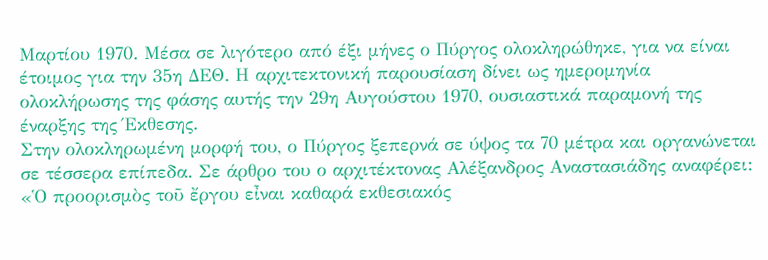Μαρτίου 1970. Μέσα σε λιγότερο από έξι μήνες ο Πύργος ολοκληρώθηκε, για να είναι έτοιμος για την 35η ΔΕΘ. Η αρχιτεκτονική παρουσίαση δίνει ως ημερομηνία ολοκλήρωσης της φάσης αυτής την 29η Αυγούστου 1970, ουσιαστικά παραμονή της έναρξης της Έκθεσης.
Στην ολοκληρωμένη μορφή του, ο Πύργος ξεπερνά σε ύψος τα 70 μέτρα και οργανώνεται σε τέσσερα επίπεδα. Σε άρθρο του ο αρχιτέκτονας Αλέξανδρος Αναστασιάδης αναφέρει:
«Ὁ προορισμὸς τοῦ ἔργου εἶναι καθαρά εκθεσιακός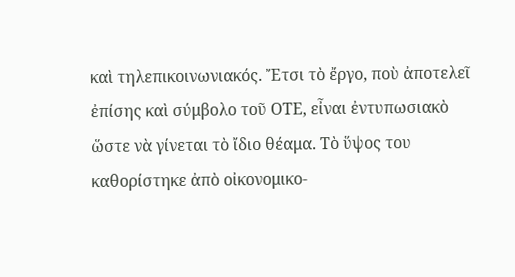καὶ τηλεπικοινωνιακός. Ἔτσι τὸ ἔργο, ποὺ ἀποτελεῖ ἐπίσης καὶ σύμβολο τοῦ ΟΤΕ, εἶναι ἐντυπωσιακὸ ὥστε νὰ γίνεται τὸ ἴδιο θέαμα. Τὸ ὕψος του καθορίστηκε ἀπὸ οἰκονομικο-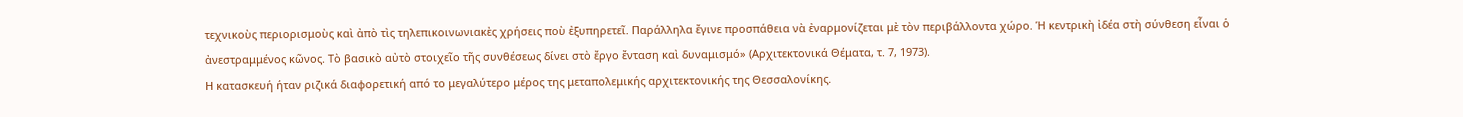τεχνικοὺς περιορισμοὺς καὶ ἀπὸ τὶς τηλεπικοινωνιακὲς χρήσεις ποὺ ἐξυπηρετεῖ. Παράλληλα ἔγινε προσπάθεια νὰ ἐναρμονίζεται μὲ τὸν περιβάλλοντα χώρο. Ἡ κεντρικὴ ἰδέα στὴ σύνθεση εἶναι ὁ ἀνεστραμμένος κῶνος. Τὸ βασικὸ αὐτὸ στοιχεῖο τῆς συνθέσεως δίνει στὸ ἔργο ἔνταση καὶ δυναμισμό» (Αρχιτεκτονικά Θέματα, τ. 7, 1973).
Η κατασκευή ήταν ριζικά διαφορετική από το μεγαλύτερο μέρος της μεταπολεμικής αρχιτεκτονικής της Θεσσαλονίκης.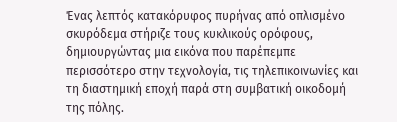Ένας λεπτός κατακόρυφος πυρήνας από οπλισμένο σκυρόδεμα στήριζε τους κυκλικούς ορόφους, δημιουργώντας μια εικόνα που παρέπεμπε περισσότερο στην τεχνολογία, τις τηλεπικοινωνίες και τη διαστημική εποχή παρά στη συμβατική οικοδομή της πόλης.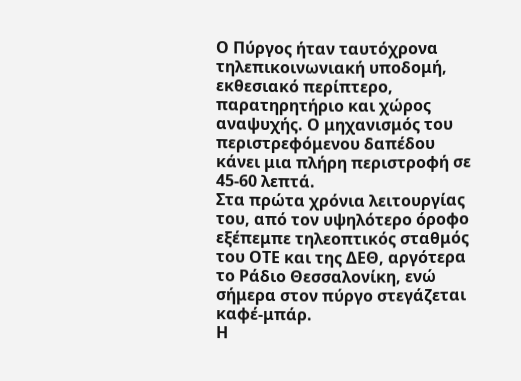Ο Πύργος ήταν ταυτόχρονα τηλεπικοινωνιακή υποδομή, εκθεσιακό περίπτερο, παρατηρητήριο και χώρος αναψυχής. Ο μηχανισμός του περιστρεφόμενου δαπέδου κάνει μια πλήρη περιστροφή σε 45-60 λεπτά.
Στα πρώτα χρόνια λειτουργίας του, από τον υψηλότερο όροφο εξέπεμπε τηλεοπτικός σταθμός του ΟΤΕ και της ΔΕΘ, αργότερα το Ράδιο Θεσσαλονίκη, ενώ σήμερα στον πύργο στεγάζεται καφέ-μπάρ.
Η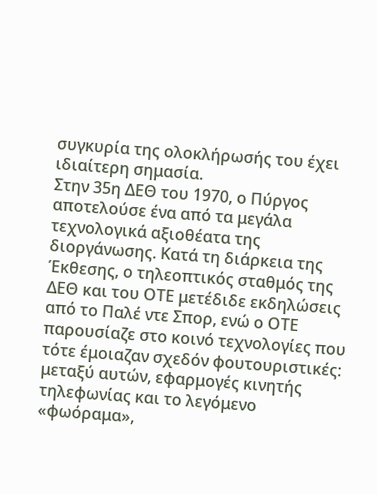συγκυρία της ολοκλήρωσής του έχει ιδιαίτερη σημασία.
Στην 35η ΔΕΘ του 1970, ο Πύργος αποτελούσε ένα από τα μεγάλα τεχνολογικά αξιοθέατα της διοργάνωσης. Κατά τη διάρκεια της Έκθεσης, ο τηλεοπτικός σταθμός της ΔΕΘ και του ΟΤΕ μετέδιδε εκδηλώσεις από το Παλέ ντε Σπορ, ενώ ο ΟΤΕ παρουσίαζε στο κοινό τεχνολογίες που τότε έμοιαζαν σχεδόν φουτουριστικές: μεταξύ αυτών, εφαρμογές κινητής τηλεφωνίας και το λεγόμενο «φωόραμα»,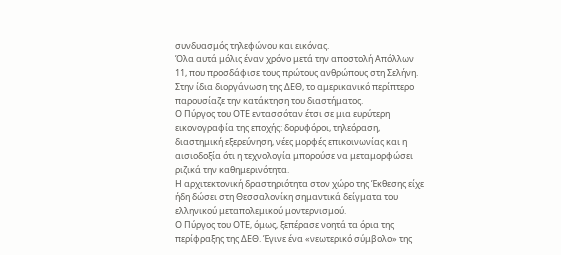συνδυασμός τηλεφώνου και εικόνας.
Όλα αυτά μόλις έναν χρόνο μετά την αποστολή Απόλλων 11, που προσδάφισε τους πρώτους ανθρώπους στη Σελήνη. Στην ίδια διοργάνωση της ΔΕΘ, το αμερικανικό περίπτερο παρουσίαζε την κατάκτηση του διαστήματος.
Ο Πύργος του ΟΤΕ εντασσόταν έτσι σε μια ευρύτερη εικονογραφία της εποχής: δορυφόροι, τηλεόραση, διαστημική εξερεύνηση, νέες μορφές επικοινωνίας και η αισιοδοξία ότι η τεχνολογία μπορούσε να μεταμορφώσει ριζικά την καθημερινότητα.
Η αρχιτεκτονική δραστηριότητα στον χώρο της Έκθεσης είχε ήδη δώσει στη Θεσσαλονίκη σημαντικά δείγματα του ελληνικού μεταπολεμικού μοντερνισμού.
Ο Πύργος του ΟΤΕ, όμως, ξεπέρασε νοητά τα όρια της περίφραξης της ΔΕΘ. Έγινε ένα «νεωτερικό σύμβολο» της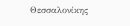Θεσσαλονίκης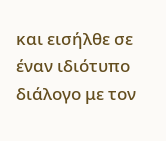και εισήλθε σε έναν ιδιότυπο διάλογο με τον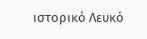ιστορικό Λευκό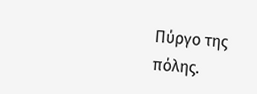Πύργο της πόλης.